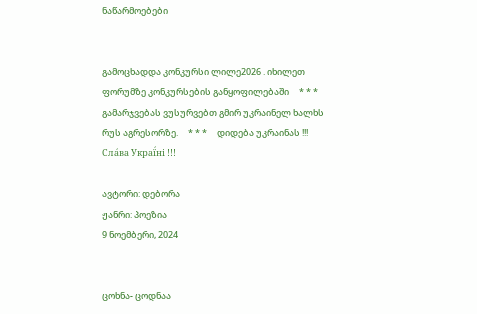ნაწარმოებები


გამოცხადდა კონკურსი ლილე2026 . იხილეთ ფორუმზე კონკურსების განყოფილებაში     * * *     გამარჯვებას ვუსურვებთ გმირ უკრაინელ ხალხს რუს აგრესორზე.     * * *     დიდება უკრაინას !!! Сла́ва Украї́ні !!!

ავტორი: დებორა
ჟანრი: პოეზია
9 ნოემბერი, 2024


ცოხნა- ცოდნაა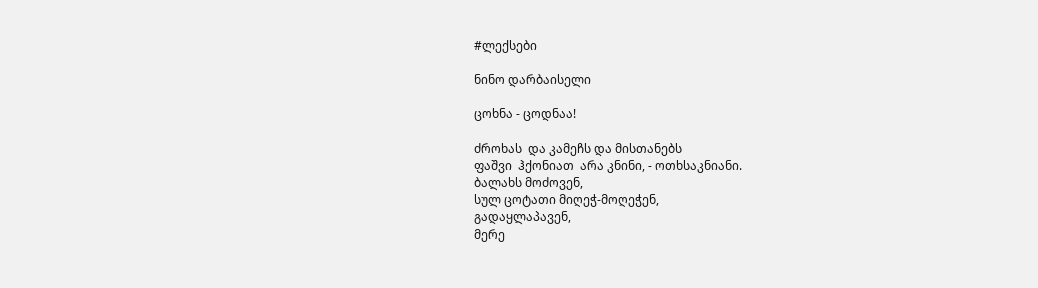#ლექსები

ნინო დარბაისელი

ცოხნა - ცოდნაა!

ძროხას  და კამეჩს და მისთანებს
ფაშვი  ჰქონიათ  არა კნინი, - ოთხსაკნიანი.
ბალახს მოძოვენ,
სულ ცოტათი მიღეჭ-მოღეჭენ,
გადაყლაპავენ,
მერე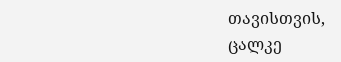თავისთვის,
ცალკე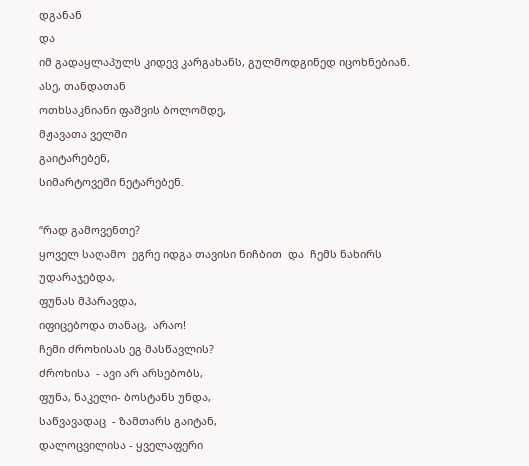დგანან
და
იმ გადაყლაპულს კიდევ კარგახანს, გულმოდგინედ იცოხნებიან.
ასე, თანდათან
ოთხსაკნიანი ფაშვის ბოლომდე,
მჟავათა ველში
გაიტარებენ,
სიმარტოვეში ნეტარებენ.

“რად გამოვენთე?
ყოველ საღამო  ეგრე იდგა თავისი ნიჩბით  და  ჩემს ნახირს უდარაჯებდა,
ფუნას მპარავდა,
იფიცებოდა თანაც,  არაო!
ჩემი ძროხისას ეგ მასწავლის?
ძროხისა  - ავი არ არსებობს,
ფუნა, ნაკელი- ბოსტანს უნდა,
საწვავადაც  - ზამთარს გაიტან,
დალოცვილისა - ყველაფერი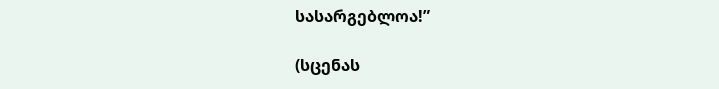სასარგებლოა!”

(სცენას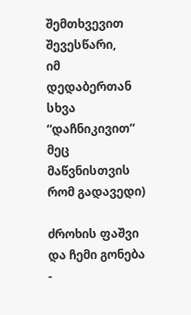შემთხვევით შევესწარი,
იმ დედაბერთან
სხვა “დაჩნიკივით” მეც მაწვნისთვის  რომ გადავედი)

ძროხის ფაშვი და ჩემი გონება -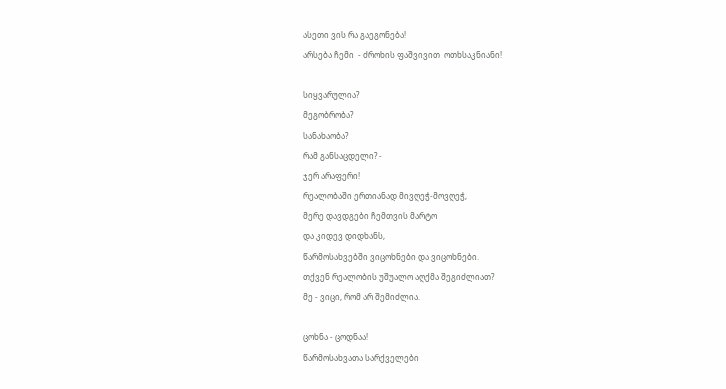ასეთი ვის რა გაეგონება!
არსება ჩემი  - ძროხის ფაშვივით  ოთხსაკნიანი!

სიყვარულია?
მეგობრობა?
სანახაობა?
რამ განსაცდელი? -
ჯერ არაფერი!
რეალობაში ერთიანად მივღეჭ-მოვღეჭ,
მერე დავდგები ჩემთვის მარტო
და კიდევ დიდხანს,
წარმოსახვებში ვიცოხნები და ვიცოხნები.
თქვენ რეალობის უშუალო აღქმა შეგიძლიათ?
მე - ვიცი, რომ არ შემიძლია.

ცოხნა - ცოდნაა!
წარმოსახვათა სარქველები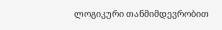ლოგიკური თანმიმდევრობით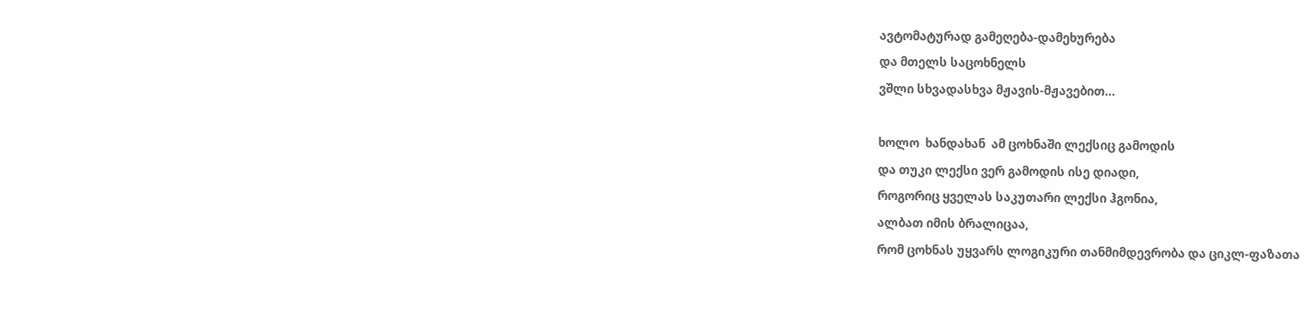ავტომატურად გამეღება-დამეხურება
და მთელს საცოხნელს
ვშლი სხვადასხვა მჟავის-მჟავებით…

ხოლო  ხანდახან  ამ ცოხნაში ლექსიც გამოდის
და თუკი ლექსი ვერ გამოდის ისე დიადი,
როგორიც ყველას საკუთარი ლექსი ჰგონია,
ალბათ იმის ბრალიცაა,
რომ ცოხნას უყვარს ლოგიკური თანმიმდევრობა და ციკლ-ფაზათა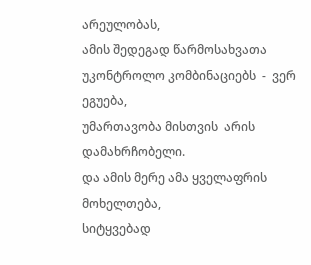არეულობას,
ამის შედეგად წარმოსახვათა უკონტროლო კომბინაციებს  -  ვერ ეგუება,
უმართავობა მისთვის  არის დამახრჩობელი.
და ამის მერე ამა ყველაფრის მოხელთება,
სიტყვებად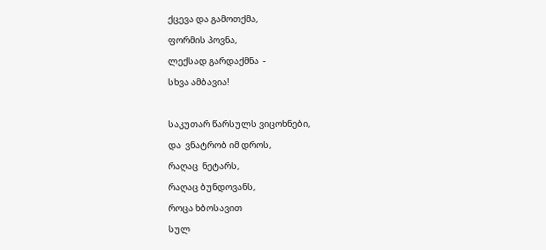ქცევა და გამოთქმა,
ფორმის პოვნა,
ლექსად გარდაქმნა  -
სხვა ამბავია!

საკუთარ წარსულს ვიცოხნები,
და  ვნატრობ იმ დროს,
რაღაც  ნეტარს,
რაღაც ბუნდოვანს,
როცა ხბოსავით
სულ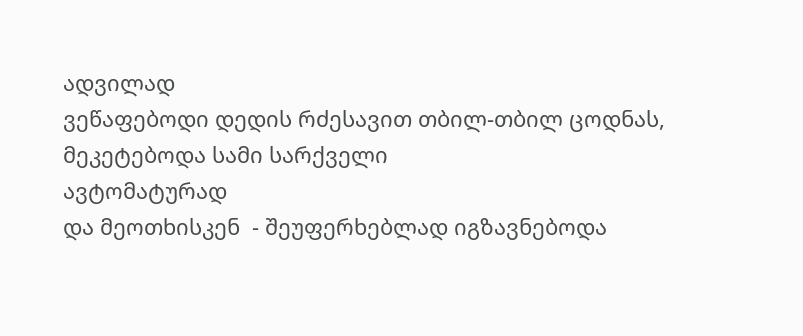ადვილად
ვეწაფებოდი დედის რძესავით თბილ-თბილ ცოდნას,
მეკეტებოდა სამი სარქველი
ავტომატურად
და მეოთხისკენ  - შეუფერხებლად იგზავნებოდა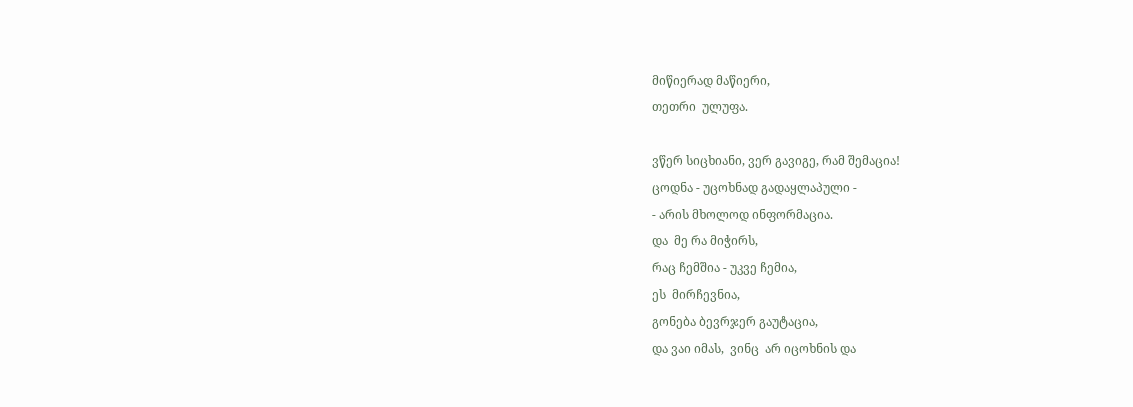მიწიერად მაწიერი,
თეთრი  ულუფა.

ვწერ სიცხიანი, ვერ გავიგე, რამ შემაცია!
ცოდნა - უცოხნად გადაყლაპული -
- არის მხოლოდ ინფორმაცია.
და  მე რა მიჭირს,
რაც ჩემშია - უკვე ჩემია,
ეს  მირჩევნია,
გონება ბევრჯერ გაუტაცია,
და ვაი იმას,  ვინც  არ იცოხნის და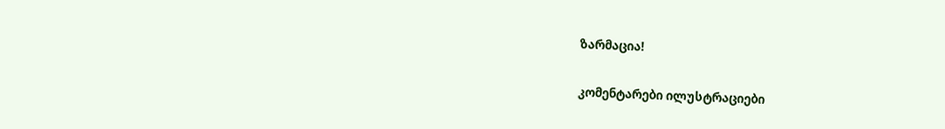ზარმაცია!

კომენტარები ილუსტრაციები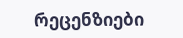რეცენზიები